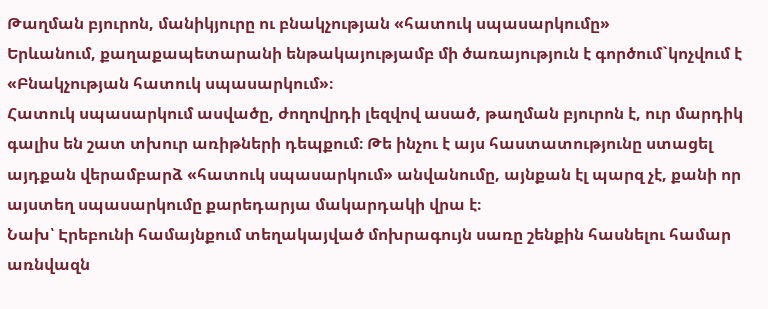Թաղման բյուրոն, մանիկյուրը ու բնակչության «հատուկ սպասարկումը»
Երևանում, քաղաքապետարանի ենթակայությամբ մի ծառայություն է գործում`կոչվում է «Բնակչության հատուկ սպասարկում»։
Հատուկ սպասարկում ասվածը, ժողովրդի լեզվով ասած, թաղման բյուրոն է, ուր մարդիկ գալիս են շատ տխուր առիթների դեպքում։ Թե ինչու է այս հաստատությունը ստացել այդքան վերամբարձ «հատուկ սպասարկում» անվանումը, այնքան էլ պարզ չէ, քանի որ այստեղ սպասարկումը քարեդարյա մակարդակի վրա է։
Նախ՝ Էրեբունի համայնքում տեղակայված մոխրագույն սառը շենքին հասնելու համար առնվազն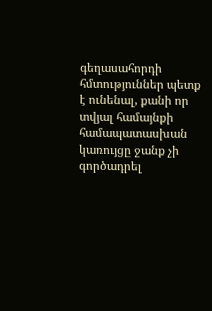գեղասահորդի հմտություններ պետք է ունենալ, քանի որ տվյալ համայնքի համապատասխան կառույցը ջանք չի գործադրել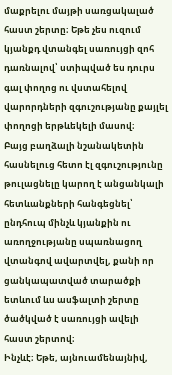մաքրելու մայթի սառցակալած հաստ շերտը։ Եթե չես ուզում կյանքդ վտանգել սառույցի զոհ դառնալով՝ ստիպված ես դուրս գալ փողոց ու վստահելով վարորդների զգուշությանը քայլել փողոցի երթևեկելի մասով։
Բայց բաղձալի նշանակետին հասնելուց հետո էլ զգուշությունը թուլացնելը կարող է անցանկալի հետևանքների հանգեցնել՝ ընդհուպ մինչև կյանքին ու առողջությանը սպառնացող վտանգով ավարտվել, քանի որ ցանկապատված տարածքի ետևում ևս ասֆալտի շերտը ծածկված է սառույցի ավելի հաստ շերտով։
Ինչևէ։ Եթե, այնուամենայնիվ,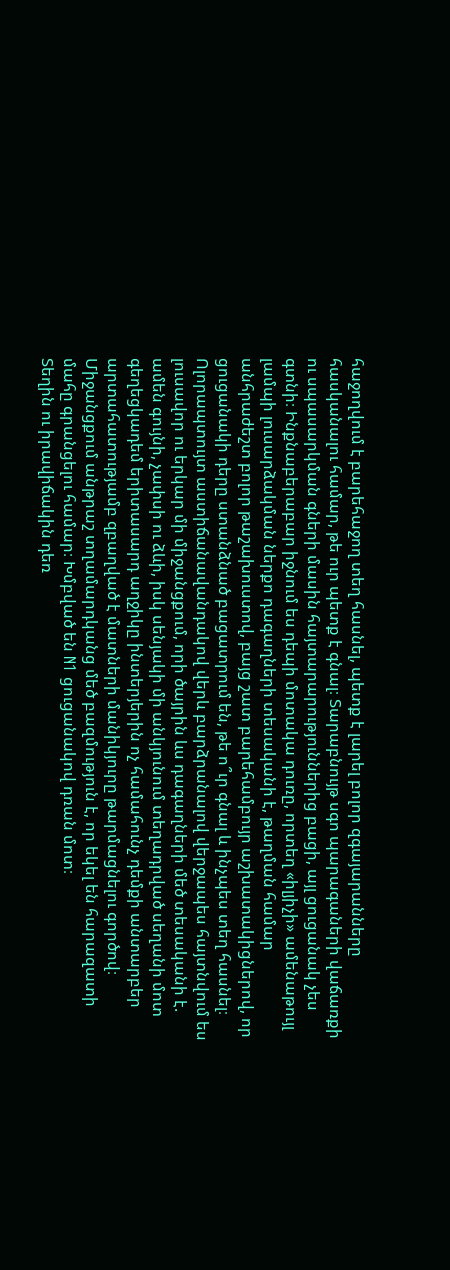հաջողվում է բարեհաջող տեղ հասնել, պետք է լարել բոլոր զգայարանները հասկանալու համար, թե ուր պետք է գնալ։ Տարաբնույթ սգո պարագաների վաճառքի ու սպասարկման գների մասին հայտարարություններից բացի, այլ ցուցանակ չես գտնի։ Ինքնաբերաբար իջնում ես դեպի մոտակա դուռը, որտեղ «իլյիչի» ամենաթույլ լամպի լուսարձակման ներքո դագաղների տեսականի է, թաղման համար անհրաժեշտ բոլոր թաշախուստով, բայց շատ բարեհամբույր աշխատակիցներով, որ ցուցանակի դերը ստանձնած բացատրում են, թե ո՞ւր գնալ և ինչպես տեղ հասնել։
Ոլորապտույտ աստիճանավանդակով վերև բարձրանալով վերջապես հայտնվում ես լուսավոր ու երկար մի միջանցքում, որի ծայրին ևս դագաղների մեծ տեսականի է. ամեն գույնի, չափսի ու ձևի, իսկ սենյակի մի անկյունում տեղադրված սեղանի մոտ գեղեցկադեմ երիտասարդ աղջիկը ինտերյերին ոչ համահունչ դեմքի անտարբեր արտահատությամբ զբաղված է մատների մանիկյուրը թարմացնելու գործով։ Միջանցքում անթրաշ տղամարդկանց մեծ բազմություն է, որ եկել են հարազատի մահը գրանցելու համար։ Խմբված են N1 ցուցանակով դռան մոտ։
Տեղին ու իրավիճակին դեռ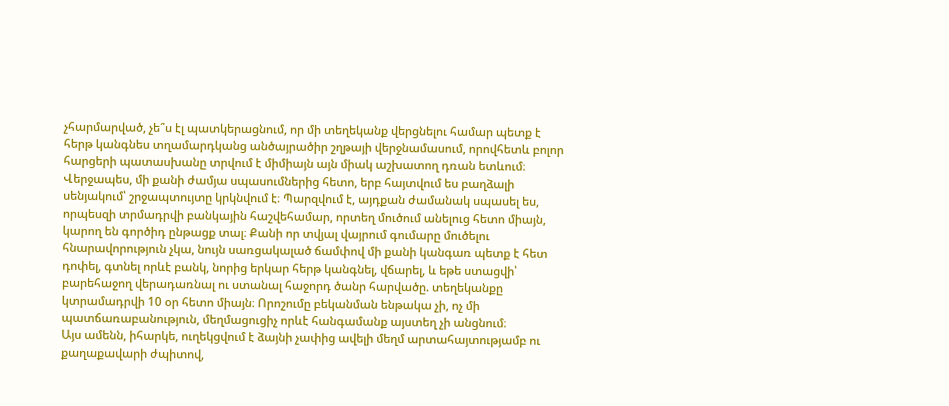չհարմարված, չե՞ս էլ պատկերացնում, որ մի տեղեկանք վերցնելու համար պետք է հերթ կանգնես տղամարդկանց անծայրածիր շղթայի վերջնամասում, որովհետև բոլոր հարցերի պատասխանը տրվում է միմիայն այն միակ աշխատող դռան ետևում։
Վերջապես, մի քանի ժամյա սպասումներից հետո, երբ հայտվում ես բաղձալի սենյակում՝ շրջապտույտը կրկնվում է։ Պարզվում է, այդքան ժամանակ սպասել ես, որպեսզի տրմադրվի բանկային հաշվեհամար, որտեղ մուծում անելուց հետո միայն, կարող են գործիդ ընթացք տալ։ Քանի որ տվյալ վայրում գումարը մուծելու հնարավորություն չկա, նույն սառցակալած ճամփով մի քանի կանգառ պետք է հետ դոփել, գտնել որևէ բանկ, նորից երկար հերթ կանգնել, վճարել, և եթե ստացվի՝ բարեհաջող վերադառնալ ու ստանալ հաջորդ ծանր հարվածը. տեղեկանքը կտրամադրվի 10 օր հետո միայն։ Որոշումը բեկանման ենթակա չի, ոչ մի պատճառաբանություն, մեղմացուցիչ որևէ հանգամանք այստեղ չի անցնում։
Այս ամենն, իհարկե, ուղեկցվում է ձայնի չափից ավելի մեղմ արտահայտությամբ ու քաղաքավարի ժպիտով,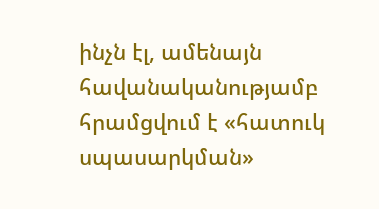ինչն էլ, ամենայն հավանականությամբ հրամցվում է «հատուկ սպասարկման»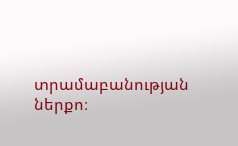տրամաբանության ներքո։